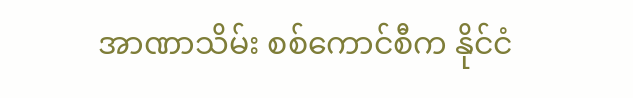အာဏာသိမ်း စစ်ကောင်စီက နိုင်ငံ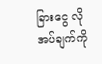ခြားငွေ လိုအပ်ချက်ကို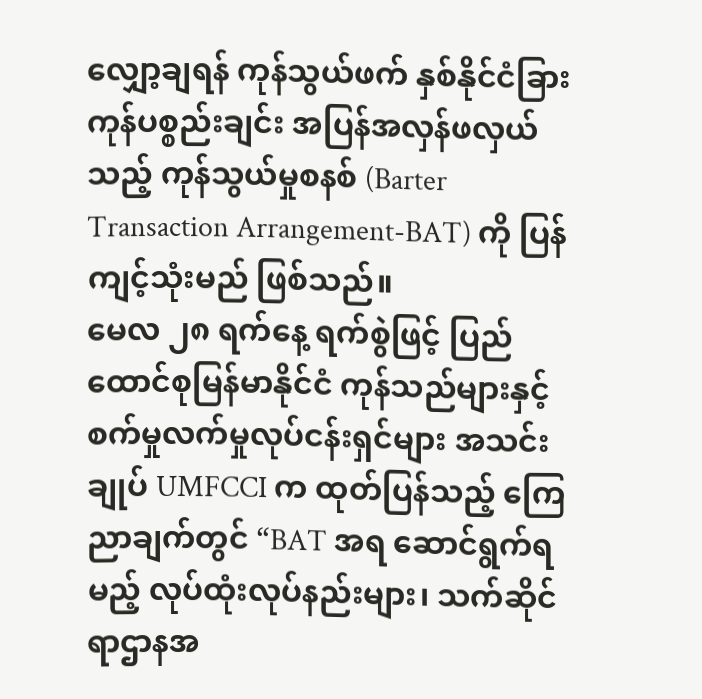လျှော့ချရန် ကုန်သွယ်ဖက် နှစ်နိုင်ငံခြား ကုန်ပစ္စည်းချင်း အပြန်အလှန်ဖလှယ်သည့် ကုန်သွယ်မှုစနစ် (Barter Transaction Arrangement-BAT) ကို ပြန်ကျင့်သုံးမည် ဖြစ်သည်။
မေလ ၂၈ ရက်နေ့ ရက်စွဲဖြင့် ပြည်ထောင်စုမြန်မာနိုင်ငံ ကုန်သည်များနှင့် စက်မှုလက်မှုလုပ်ငန်းရှင်များ အသင်းချုပ် UMFCCI က ထုတ်ပြန်သည့် ကြေညာချက်တွင် “BAT အရ ဆောင်ရွက်ရမည့် လုပ်ထုံးလုပ်နည်းများ၊ သက်ဆိုင်ရာဌာနအ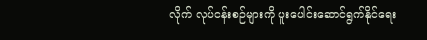လိုက် လုပ်ငန်းစဉ်များကို ပူးပေါင်းဆောင်ရွက်နိုင်ရေး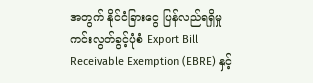အတွက် နိုင်ငံခြားငွေ ပြန်လည်ရရှိမှု ကင်းလွတ်ခွင့်ပုံစံ Export Bill Receivable Exemption (EBRE) နှင့်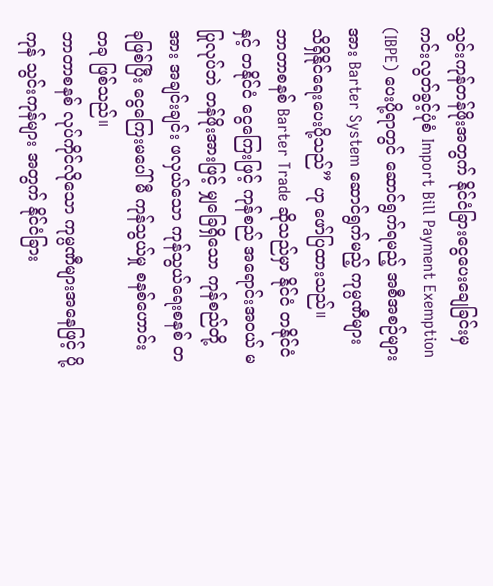သွင်းကုန်တန်ဖိုးအတွက် နိုင်ငံခြားငွေပေးချေခြင်းမှ ကင်းလွတ်ခွင့်ပုံစံ Import Bill Payment Exemption (IBPE) ပေးပို့ရာတွင် ဆောင်ရွက်ရမည့် အစီအစဉ်များအား Barter System ဆောင်ရွက်မည့် ကုမ္ပဏီများ သိရှိနိုင်ရေးပေးပို့သည်” ဟု ဖော်ပြထားသည်။
ဘာတာစနစ် Barter Trade ဆိုသည်မှာ နိုင်ငံ တနိုင်ငံနှင့် တနိုင်ငံ ငွေကြေးဖြင့် ကုန်စည် အရောင်းအဝယ် မပြုလုပ်ဘဲ တန်ဖိုးအားဖြင့် မျှခြေရှိသော ကုန်စည်တို့အား အချင်းချင်း ဖလှယ်သော ကုန်သွယ်ရေးစနစ် တခုဖြစ်ပြီး ငွေကြေးမပေါ်မီ ကုန်သွယ်မှု စနစ်ဟောင်း တခု ဖြစ်သည်။
ဘာတာစနစ် လုပ်ကိုင်လိုသော ကုမ္ပဏီများအနေဖြင့် ပို့ကုန် သွင်းကုန်များ အတွက် နိုင်ငံခြား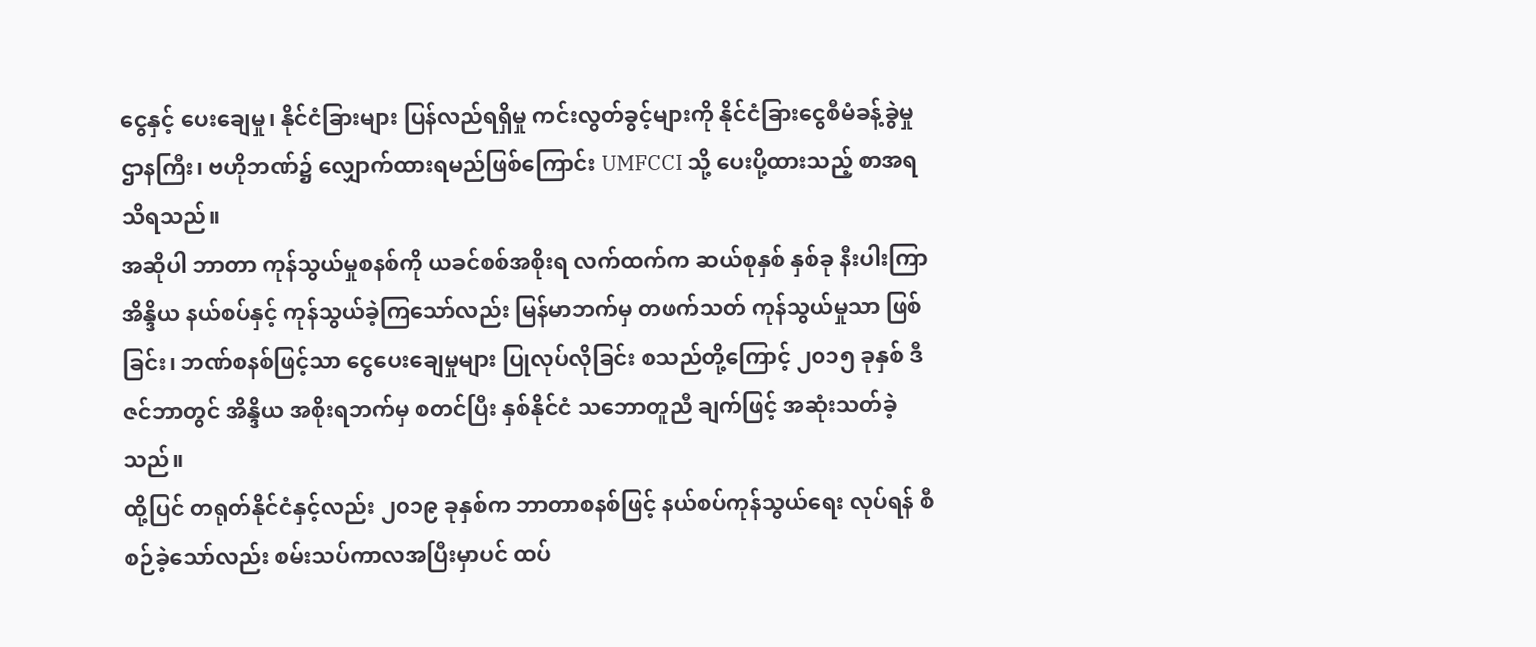ငွေနှင့် ပေးချေမှု၊ နိုင်ငံခြားများ ပြန်လည်ရရှိမှု ကင်းလွတ်ခွင့်များကို နိုင်ငံခြားငွေစီမံခန့်ခွဲမှုဌာနကြီး၊ ဗဟိုဘဏ်၌ လျှောက်ထားရမည်ဖြစ်ကြောင်း UMFCCI သို့ ပေးပို့ထားသည့် စာအရ သိရသည်။
အဆိုပါ ဘာတာ ကုန်သွယ်မှုစနစ်ကို ယခင်စစ်အစိုးရ လက်ထက်က ဆယ်စုနှစ် နှစ်ခု နီးပါးကြာ အိန္ဒိယ နယ်စပ်နှင့် ကုန်သွယ်ခဲ့ကြသော်လည်း မြန်မာဘက်မှ တဖက်သတ် ကုန်သွယ်မှုသာ ဖြစ်ခြင်း၊ ဘဏ်စနစ်ဖြင့်သာ ငွေပေးချေမှုများ ပြုလုပ်လိုခြင်း စသည်တို့ကြောင့် ၂၀၁၅ ခုနှစ် ဒီဇင်ဘာတွင် အိန္ဒိယ အစိုးရဘက်မှ စတင်ပြီး နှစ်နိုင်ငံ သဘောတူညီ ချက်ဖြင့် အဆုံးသတ်ခဲ့သည်။
ထို့ပြင် တရုတ်နိုင်ငံနှင့်လည်း ၂၀၁၉ ခုနှစ်က ဘာတာစနစ်ဖြင့် နယ်စပ်ကုန်သွယ်ရေး လုပ်ရန် စီစဉ်ခဲ့သော်လည်း စမ်းသပ်ကာလအပြီးမှာပင် ထပ်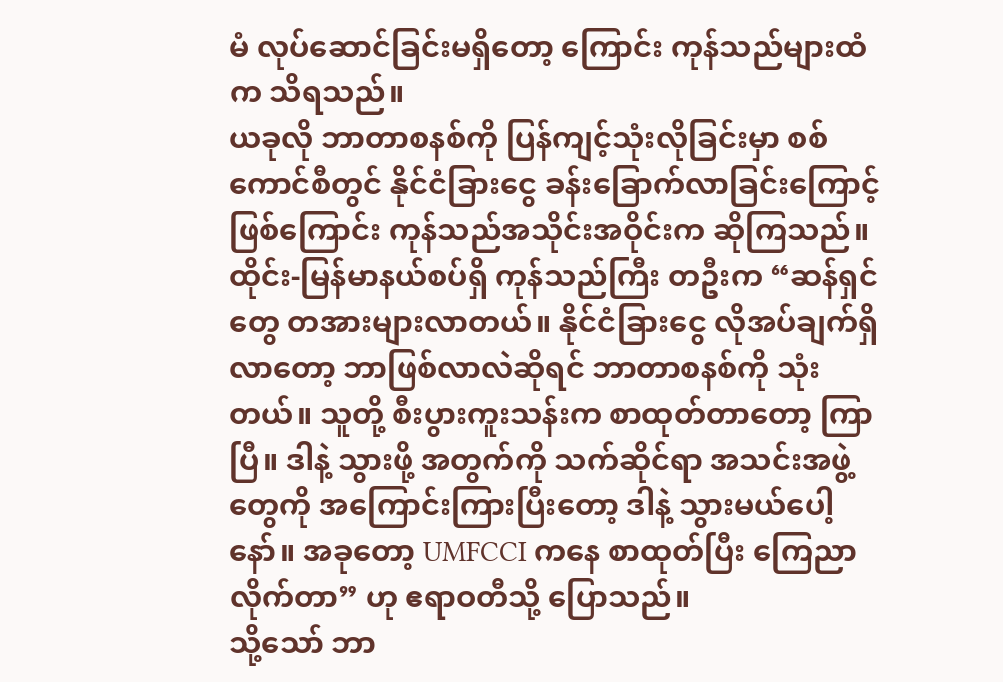မံ လုပ်ဆောင်ခြင်းမရှိတော့ ကြောင်း ကုန်သည်များထံက သိရသည်။
ယခုလို ဘာတာစနစ်ကို ပြန်ကျင့်သုံးလိုခြင်းမှာ စစ်ကောင်စီတွင် နိုင်ငံခြားငွေ ခန်းခြောက်လာခြင်းကြောင့် ဖြစ်ကြောင်း ကုန်သည်အသိုင်းအဝိုင်းက ဆိုကြသည်။
ထိုင်း-မြန်မာနယ်စပ်ရှိ ကုန်သည်ကြီး တဦးက “ဆန်ရှင်တွေ တအားများလာတယ်။ နိုင်ငံခြားငွေ လိုအပ်ချက်ရှိလာတော့ ဘာဖြစ်လာလဲဆိုရင် ဘာတာစနစ်ကို သုံးတယ်။ သူတို့ စီးပွားကူးသန်းက စာထုတ်တာတော့ ကြာပြီ။ ဒါနဲ့ သွားဖို့ အတွက်ကို သက်ဆိုင်ရာ အသင်းအဖွဲ့တွေကို အကြောင်းကြားပြီးတော့ ဒါနဲ့ သွားမယ်ပေါ့နော်။ အခုတော့ UMFCCI ကနေ စာထုတ်ပြီး ကြေညာလိုက်တာ” ဟု ဧရာဝတီသို့ ပြောသည်။
သို့သော် ဘာ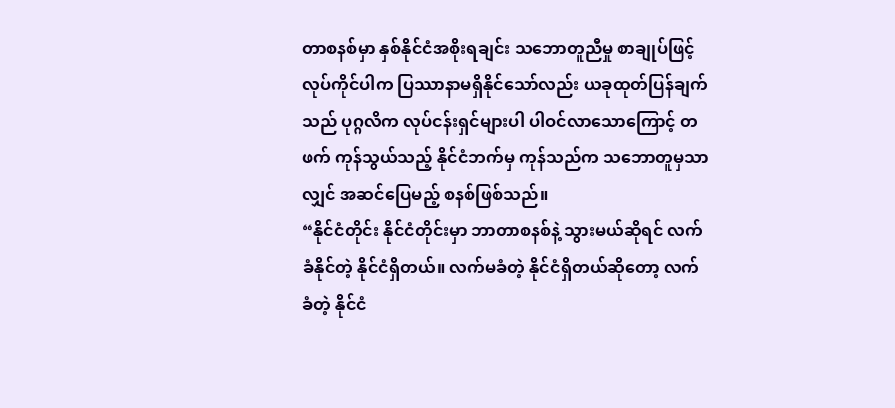တာစနစ်မှာ နှစ်နိုင်ငံအစိုးရချင်း သဘောတူညီမှု စာချုပ်ဖြင့် လုပ်ကိုင်ပါက ပြဿာနာမရှိနိုင်သော်လည်း ယခုထုတ်ပြန်ချက်သည် ပုဂ္ဂလိက လုပ်ငန်းရှင်များပါ ပါဝင်လာသောကြောင့် တဖက် ကုန်သွယ်သည့် နိုင်ငံဘက်မှ ကုန်သည်က သဘောတူမှသာလျှင် အဆင်ပြေမည့် စနစ်ဖြစ်သည်။
“နိုင်ငံတိုင်း နိုင်ငံတိုင်းမှာ ဘာတာစနစ်နဲ့ သွားမယ်ဆိုရင် လက်ခံနိုင်တဲ့ နိုင်ငံရှိတယ်။ လက်မခံတဲ့ နိုင်ငံရှိတယ်ဆိုတော့ လက်ခံတဲ့ နိုင်ငံ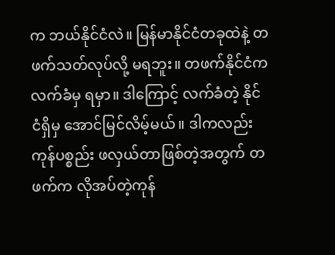က ဘယ်နိုင်ငံလဲ။ မြန်မာနိုင်ငံတခုထဲနဲ့ တဖက်သတ်လုပ်လို့ မရဘူး။ တဖက်နိုင်ငံက လက်ခံမှ ရမှာ။ ဒါကြောင့် လက်ခံတဲ့ နိုင်ငံရှိမှ အောင်မြင်လိမ့်မယ်။ ဒါကလည်း ကုန်ပစ္စည်း ဖလှယ်တာဖြစ်တဲ့အတွက် တဖက်က လိုအပ်တဲ့ကုန်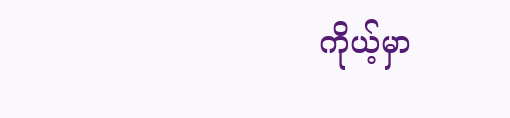ကိုယ့်မှာ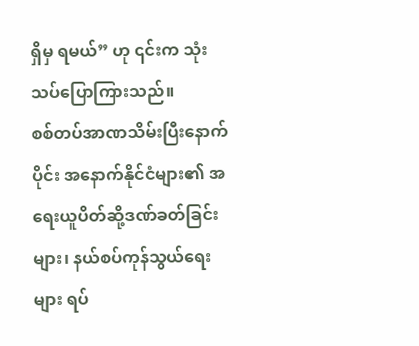ရှိမှ ရမယ်” ဟု ၎င်းက သုံးသပ်ပြောကြားသည်။
စစ်တပ်အာဏသိမ်းပြီးနောက်ပိုင်း အနောက်နိုင်ငံများ၏ အရေးယူပိတ်ဆို့ဒဏ်ခတ်ခြင်းများ၊ နယ်စပ်ကုန်သွယ်ရေးများ ရပ်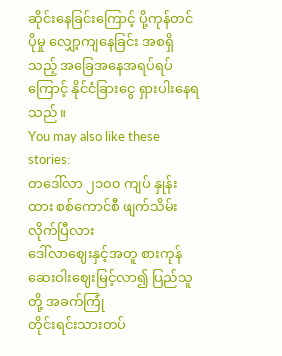ဆိုင်းနေခြင်းကြောင့် ပို့ကုန်တင်ပိုမှု လျှော့ကျနေခြင်း အစရှိသည့် အခြေအနေအရပ်ရပ်ကြောင့် နိုင်ငံခြားငွေ ရှားပါးနေရသည်။
You may also like these stories:
တဒေါ်လာ ၂၁၀၀ ကျပ် နှုန်းထား စစ်ကောင်စီ ဖျက်သိမ်းလိုက်ပြီလား
ဒေါ်လာဈေးနှင့်အတူ စားကုန် ဆေးဝါးဈေးမြင့်လာ၍ ပြည်သူတို့ အခက်ကြုံ
တိုင်းရင်းသားတပ်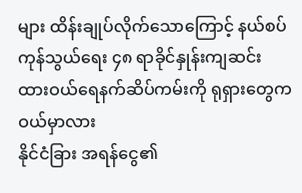များ ထိန်းချုပ်လိုက်သောကြောင့် နယ်စပ်ကုန်သွယ်ရေး ၄၈ ရာခိုင်နှုန်းကျဆင်း
ထားဝယ်ရေနက်ဆိပ်ကမ်းကို ရုရှားတွေက ဝယ်မှာလား
နိုင်ငံခြား အရန်ငွေ၏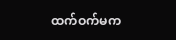ထက်ဝက်မက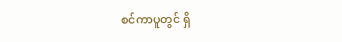စင်ကာပူတွင် ရှိ